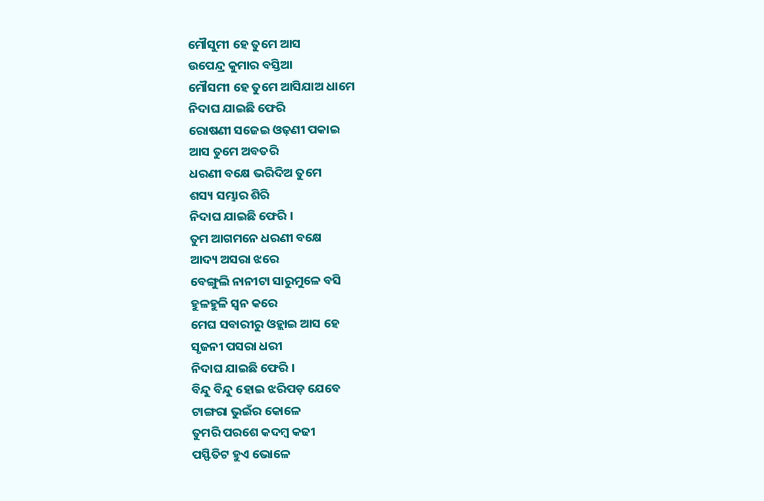ମୌସୁମୀ ହେ ତୁମେ ଆସ
ଉପେନ୍ଦ୍ର କୁମାର ବସ୍ତିଆ
ମୌସମୀ ହେ ତୁମେ ଆସିଯାଅ ଧାମେ
ନିଦାଘ ଯାଇଛି ଫେରି
ରୋଷଣୀ ସଜେଇ ଓଢ଼ଣୀ ପକାଇ
ଆସ ତୁମେ ଅବତରି
ଧରଣୀ ବକ୍ଷେ ଭରିଦିଅ ତୁମେ
ଶସ୍ୟ ସମ୍ଭାର ଶିରି
ନିଦାଘ ଯାଇଛି ଫେରି ।
ତୁମ ଆଗମନେ ଧରଣୀ ବକ୍ଷେ
ଆଦ୍ୟ ଅସରା ଝରେ
ବେଙ୍ଗୁଲି ନାନୀଟା ସାରୁମୁଳେ ବସି
ହୁଳହୁଳି ସ୍ୱନ କରେ
ମେଘ ସବାରୀରୁ ଓହ୍ଲାଇ ଆସ ହେ
ସୃଜନୀ ପସରା ଧରୀ
ନିଦାଘ ଯାଇଛି ଫେରି ।
ବିନ୍ଦୁ ବିନ୍ଦୁ ହୋଇ ଝରିପଡ଼ ଯେବେ
ଟାଙ୍ଗରା ଭୁଇଁର କୋଳେ
ତୁମରି ପରଶେ କଦମ୍ବ କଢୀ
ପସ୍ଫିତିଟ ହୁଏ ଭୋଳେ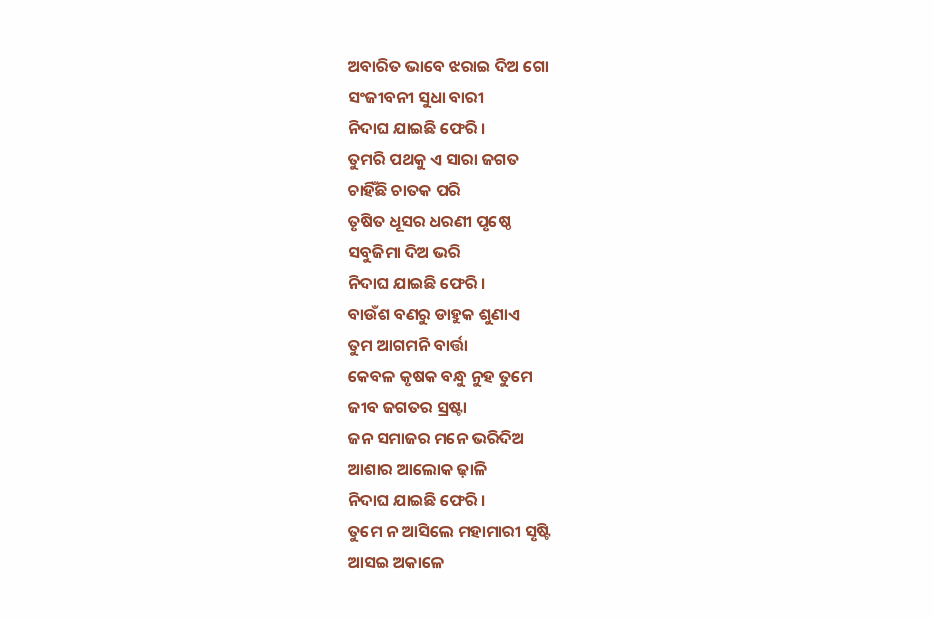ଅବାରିତ ଭାବେ ଝରାଇ ଦିଅ ଗୋ
ସଂଜୀବନୀ ସୁଧା ବାରୀ
ନିଦାଘ ଯାଇଛି ଫେରି ।
ତୁମରି ପଥକୁ ଏ ସାରା ଜଗତ
ଚାହିଁଛି ଚାତକ ପରି
ତୃଷିତ ଧୂସର ଧରଣୀ ପୃଷ୍ଠେ
ସବୁଜିମା ଦିଅ ଭରି
ନିଦାଘ ଯାଇଛି ଫେରି ।
ବାଉଁଶ ବଣରୁ ଡାହୁକ ଶୁଣାଏ
ତୁମ ଆଗମନି ବାର୍ତ୍ତା
କେବଳ କୃଷକ ବନ୍ଧୁ ନୁହ ତୁମେ
ଜୀବ ଜଗତର ସ୍ରଷ୍ଟା
ଜନ ସମାଜର ମନେ ଭରିଦିଅ
ଆଶାର ଆଲୋକ ଢ଼ାଳି
ନିଦାଘ ଯାଇଛି ଫେରି ।
ତୁମେ ନ ଆସିଲେ ମହାମାରୀ ସୃଷ୍ଟି
ଆସଇ ଅକାଳେ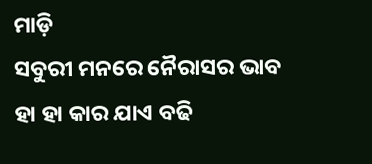ମାଡ଼ି
ସବୁରୀ ମନରେ ନୈରାସର ଭାବ
ହା ହା କାର ଯାଏ ବଢି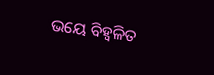ଭୟେ ବିହ୍ଵଳିତ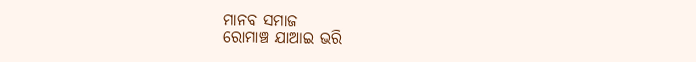ମାନବ ସମାଜ
ରୋମାଞ୍ଚ ଯାଆଇ ଭରି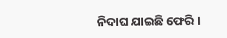ନିଦାଘ ଯାଇଛି ଫେରି ।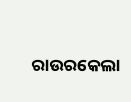ରାଉରକେଲା